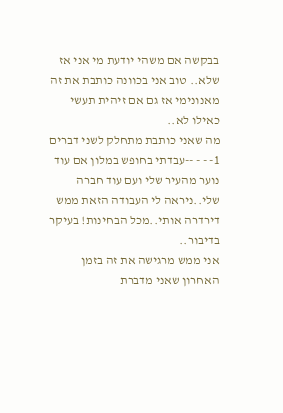בבקשה אם משהי יודעת מי אני אז שלא.. טוב אני בכוונה כותבת את זה מאנונימי אז גם אם זיהית תעשי כאילו לא..
מה שאני כותבת מתחלק לשני דברים
1- - - --עבדתי בחופש במלון אם עוד נוער מהעיר שלי ועם עוד חברה שלי..ניראה לי העבודה הזאת ממש דירדרה אותי..מכל הבחינות! בעיקר בדיבור..
אני ממש מרגישה את זה בזמן האחרון שאני מדברת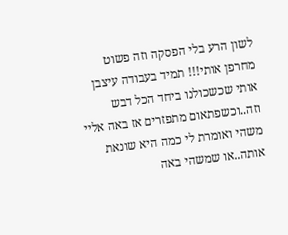לשון הרע בלי הפסקה וזה פשוט מחרפן אותי!!! תמיד בעבודה עיצבן אותי שכשכולנו ביחד הכל דבש וזה..וכשפתאום מתפזרים אז באה אליי משהי ואומרת לי כמה היא שונאת אותה..או שמשהי באה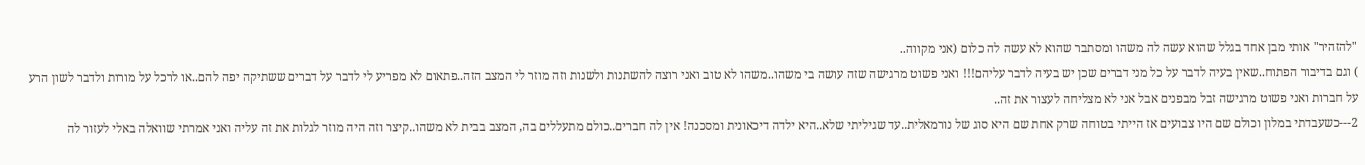"להזהיר" אותי מבן אחד בגלל שהוא עשה לה משהו ומסתבר שהוא לא עשה לה כלום (אני מקווה..
) וגם בדיבור הפתוח..שאין בעיה לדבר על כל מני דברים שכן יש בעיה לדבר עליהם!!! ואני פשוט מרגישה שזה עושה בי משהו..משהו לא טוב ואני רוצה להשתנות ולשנות וזה מוזר לי המצב הזה..פתאום לא מפריע לי לדבר על דברים ששתיקה יפה להם..או לרכל על מורות ולדבר לשון הרע על חברות ואני פשוט מרגישה זבל מבפנים אבל אני לא מצליחה לעצור את זה..
2---כשעבדתי במלון וכולם שם היו צבועים אז הייתי בטוחה שרק אחת שם היא סוג של נורמאלית..עד שגיליתי שלא..היא ילדה דיכאונית ומסכנה! אין לה חברים..כולם מתעללים בה, המצב בבית לא משהו..קיצר וזה היה מוזר לגלות את זה עליה ואני אמרתי שוואלה באלי לעזור לה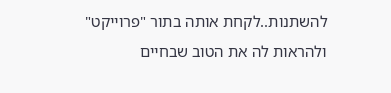להשתנות..לקחת אותה בתור "פרוייקט" ולהראות לה את הטוב שבחיים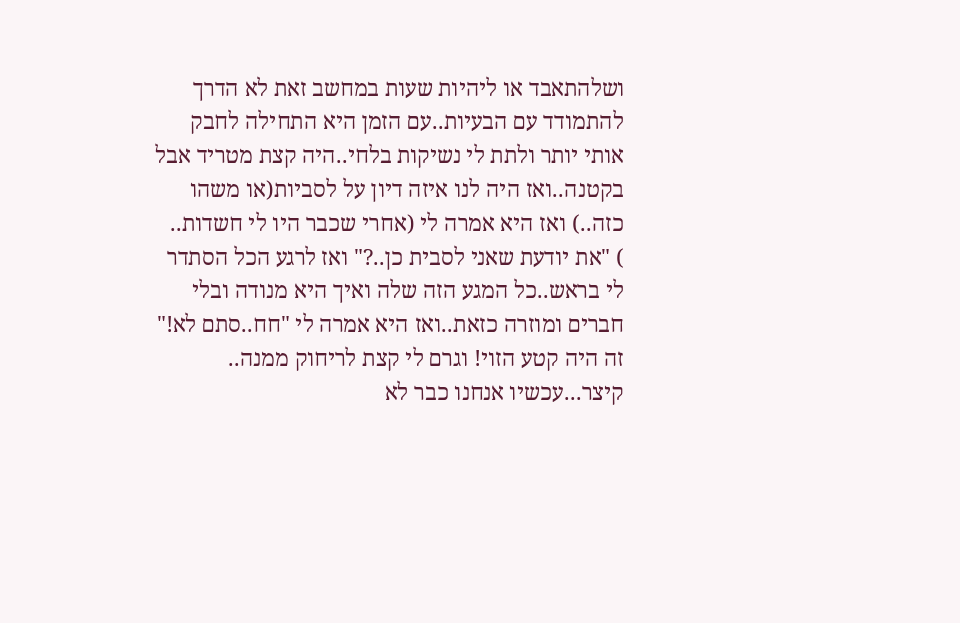ושלהתאבד או ליהיות שעות במחשב זאת לא הדרך להתמודד עם הבעיות..עם הזמן היא התחילה לחבק אותי יותר ולתת לי נשיקות בלחי..היה קצת מטריד אבל בקטנה..ואז היה לנו איזה דיון על לסביות(או משהו כזה..) ואז היא אמרה לי (אחרי שכבר היו לי חשדות..
) "את יודעת שאני לסבית כן..?" ואז לרגע הכל הסתדר לי בראש..כל המגע הזה שלה ואיך היא מנודה ובלי חברים ומוזרה כזאת..ואז היא אמרה לי "חח..סתם לא!" זה היה קטע הזוי! וגרם לי קצת לריחוק ממנה.. קיצר...עכשיו אנחנו כבר לא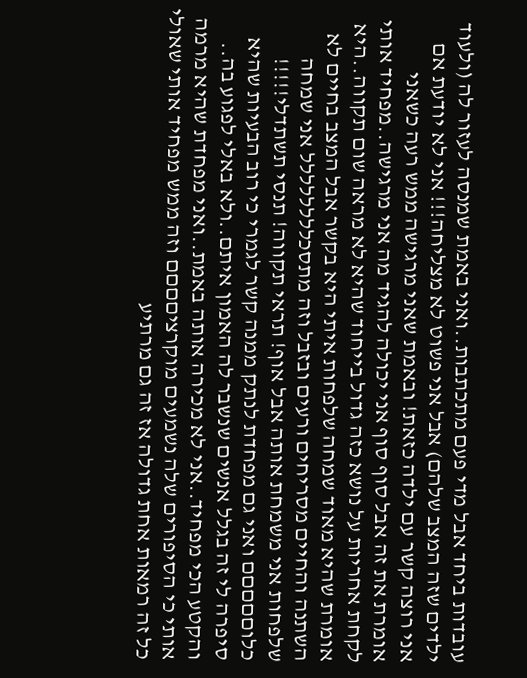עובדות ביחד אבל מדי פעם מתכתבות..ואני באמת שמנסה לעזור לה (ולעוד ילדים שזה המצב שלהם) אבל אני פשוט לא מצליחה!!! אני לא יודעת אם אני רוצה קשר עם ילדה כזאת! ובאמת שאני מרגישה ממש רעה כשאני אומרת את זה אבל סוף סוף אני יכולה להגיד מה אני מרגישה..מפחיד אותי לקחת אחריות על נושא כזה גדול בייחוד שהיא לא מראה שום תקווה..היא אומרת שהיא מאוד שמחה שלפחות איתי היא בקשר אבל המצב בחיים לא השתנה והחיים מסריחים ורעים ובזבל וזה מתסכלללללללל אני שמחה שלפחות אני משמחת אותה אבל אוף! תראי תקווה! תנסי תשתדלי!!!!! כלוםםםםם ואני גם מפחדת לנתק ממנה קשר לגמרי כי רוב הבעיות שהיא סיפרה לי זה בגלל אנשים שנשבר לה האמון איתם..ולא באלי לפגוע בה..
והקטע הכי מפחיד..אני לא מכירה אותה באמת..ואני מפחדת שהיא מרמה אותי כי הסיפורים שלה נשמעים מוקרציםםםם וזה ממש מפחיד אותי שאולי כל זה רמאות אחת גדולה אז זה גם מרתיע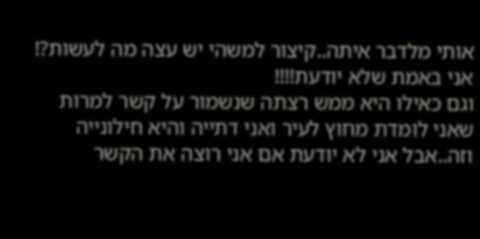אותי מלדבר איתה..קיצור למשהי יש עצה מה לעשות?! אני באמת שלא יודעת!!!!
וגם כאילו היא ממש רצתה שנשמור על קשר למרות שאני לומדת מחוץ לעיר ואני דתייה והיא חילונייה וזה..אבל אני לא יודעת אם אני רוצה את הקשר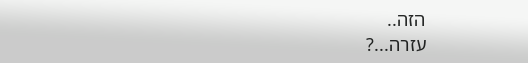הזה..
עזרה...?